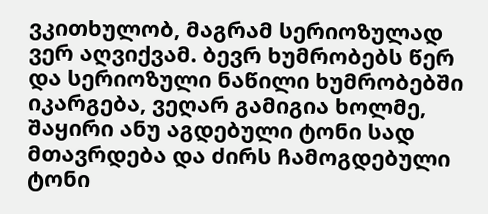ვკითხულობ, მაგრამ სერიოზულად ვერ აღვიქვამ. ბევრ ხუმრობებს წერ და სერიოზული ნაწილი ხუმრობებში იკარგება, ვეღარ გამიგია ხოლმე, შაყირი ანუ აგდებული ტონი სად მთავრდება და ძირს ჩამოგდებული ტონი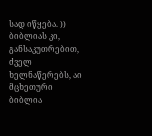სად იწყება. )) ბიბლიას კი, განსაკუთრებით, ძველ ხელნაწერებს, აი მცხეთური ბიბლია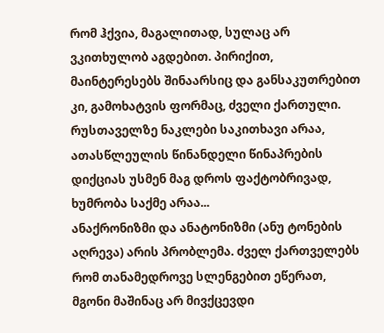რომ ჰქვია, მაგალითად, სულაც არ ვკითხულობ აგდებით. პირიქით, მაინტერესებს შინაარსიც და განსაკუთრებით კი, გამოხატვის ფორმაც, ძველი ქართული. რუსთაველზე ნაკლები საკითხავი არაა, ათასწლეულის წინანდელი წინაპრების დიქციას უსმენ მაგ დროს ფაქტობრივად, ხუმრობა საქმე არაა...
ანაქრონიზმი და ანატონიზმი (ანუ ტონების აღრევა) არის პრობლემა. ძველ ქართველებს რომ თანამედროვე სლენგებით ეწერათ, მგონი მაშინაც არ მივქცევდი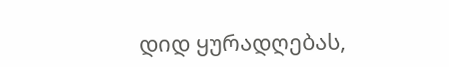დიდ ყურადღებას,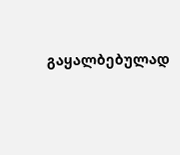გაყალბებულად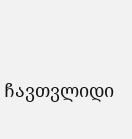ჩავთვლიდი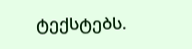ტექსტებს.